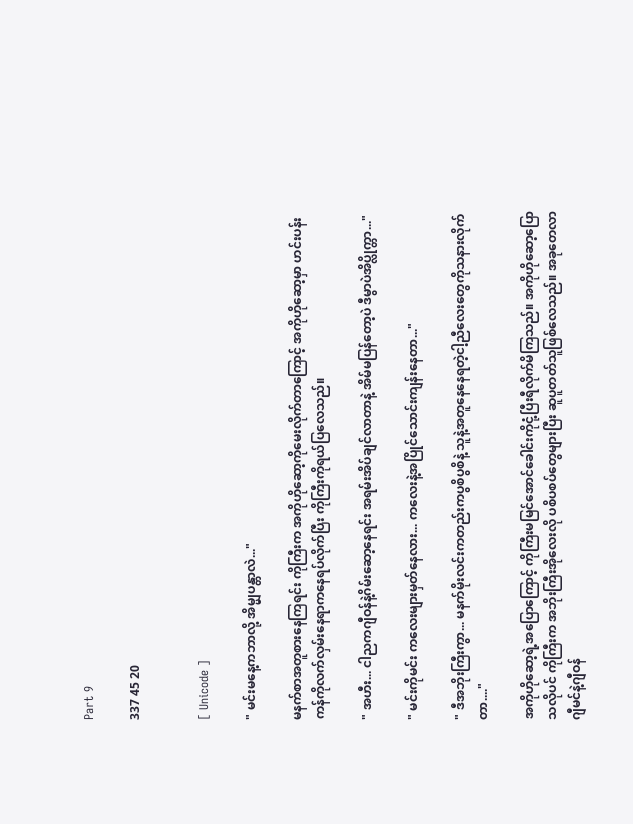Part 9

337 45 20


[ Unicode ]

" မင်းမနေ့ကဘာလို့ အိမ္မျပန္တာလဲ..."

မနက်စာအတူစားနေကြရင်း ကိုကြီးက အကိုဟိုဆော့ကိုမေးလိုက်တာကြောင့် အကိုဟိုဆော့မှာ ဟင်းပန်းကန်ကိုလက်လှမ်းနေရာကနေရပ်လိုက်ပြီး ကိုကြီးကိုရယ်ပြလေသည်။

" အဟီး... ငါညကဂျီဝန်နဲ့ဂိမ်းဆော့နေရင်း အရမ်းအိပ်ချင်လာတာနဲ့ အိမ်မပြန်တော့ပဲ ဒီမွာပဲအိပ္လိုက္တာ..."

" မင်းကိုမင်း ကလေးများမှတ်နေလား... ကလေးနဲ့အပြိုင်သောင်းကျန်းနေတာ..."

" ဒီအဘိုးကြီးကွာ... မနက်မိုးလင်းကတည်းကပွစိပွစိနဲ့ သူနဲ့အတူနေနေရတဲ့ငါ့ညီလေးတွေကိုသနားလိုက်တာ...."

အကိုဟိုဆော့ရဲ့အပြောကြောင့် ကိုကြီးမမြင်အောင်ခေါင်းကိုငုံ့ပြီးရီလိုက်မိကြသည်။ အကိုဟိုဆော့ပြောသလိုပင် ကိုကြီးက အဘိုးကြီးအိုလေးလို ပစိပစပ်တွေများပြီး ဆူပူတတ်သူဖြစ်လေသည်။ အခုတေလာ ဂျီမင်နဲ့ဂျီဝန်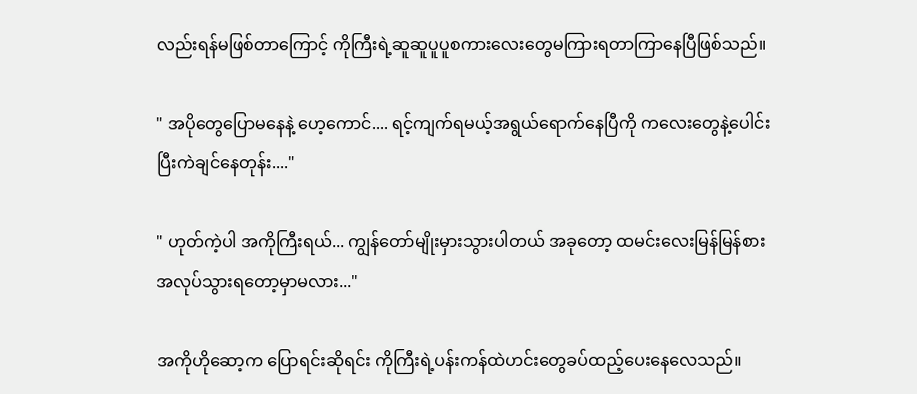လည်းရန်မဖြစ်တာကြောင့် ကိုကြီးရဲ့ဆူဆူပူပူစကားလေးတွေမကြားရတာကြာနေပြီဖြစ်သည်။

" အပိုတွေပြောမနေနဲ့ ဟေ့ကောင်.... ရင့်ကျက်ရမယ့်အရွယ်ရောက်နေပြီကို ကလေးတွေနဲ့ပေါင်းပြီးကဲချင်နေတုန်း...."

" ဟုတ်ကဲ့ပါ အကိုကြီးရယ်... ကျွန်တော်မျိုးမှားသွားပါတယ် အခုတော့ ထမင်းလေးမြန်မြန်စား အလုပ်သွားရတော့မှာမလား..."

အကိုဟိုဆော့က ပြောရင်းဆိုရင်း ကိုကြီးရဲ့ပန်းကန်ထဲဟင်းတွေခပ်ထည့်ပေးနေလေသည်။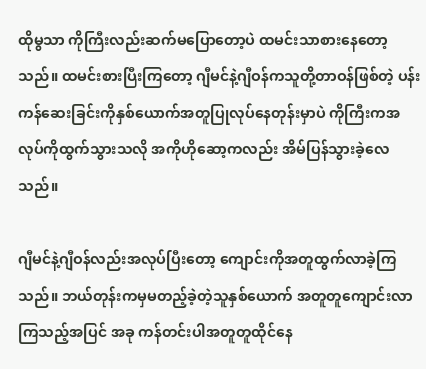ထိုမွသာ ကိုကြီးလည်းဆက်မပြောတော့ပဲ ထမင်းသာစားနေတော့သည်။ ထမင်းစားပြီးကြတော့ ဂျီမင်နဲ့ဂျီဝန်ကသူတို့တာဝန်ဖြစ်တဲ့ ပန်းကန်ဆေးခြင်းကိုနှစ်ယောက်အတူပြုလုပ်နေတုန်းမှာပဲ ကိုကြီးကအလုပ်ကိုထွက်သွားသလို အကိုဟိုဆော့ကလည်း အိမ်ပြန်သွားခဲ့လေသည်။

ဂျီမင်နဲ့ဂျီဝန်လည်းအလုပ်ပြီးတော့ ကျောင်းကိုအတူထွက်လာခဲ့ကြသည်။ ဘယ်တုန်းကမှမတည့်ခဲ့တဲ့သူနှစ်ယောက် အတူတူကျောင်းလာကြသည့်အပြင် အခု ကန်တင်းပါအတူတူထိုင်နေ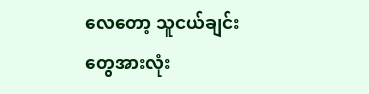လေတော့ သူငယ်ချင်းတွေအားလုံး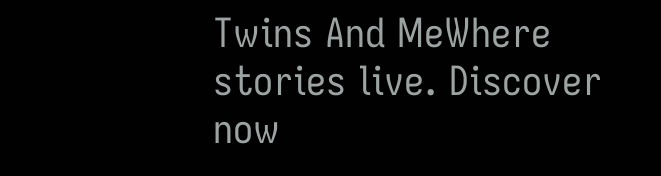Twins And MeWhere stories live. Discover now